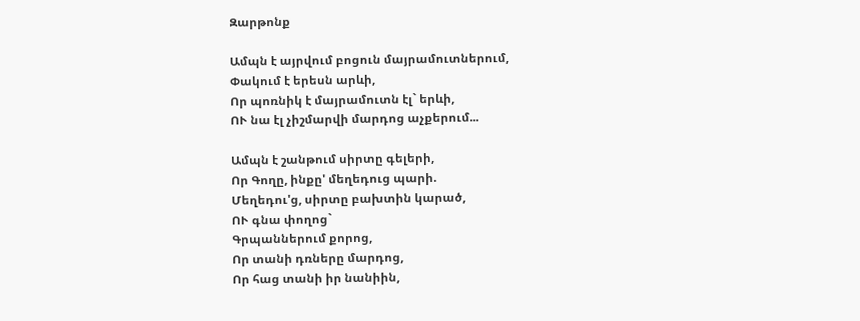Զարթոնք

Ամպն է այրվում բոցուն մայրամուտներում,
Փակում է երեսն արևի,
Որ պոռնիկ է մայրամուտն էլ` երևի,
ՈՒ նա էլ չիշմարվի մարդոց աչքերում...

Ամպն է շանթում սիրտը գելերի,
Որ Գողը, ինքը' մեղեդուց պարի.
Մեղեդու'ց, սիրտը բախտին կարած,
ՈՒ գնա փողոց`
Գրպաններում քորոց,
Որ տանի դռները մարդոց,
Որ հաց տանի իր նանիին,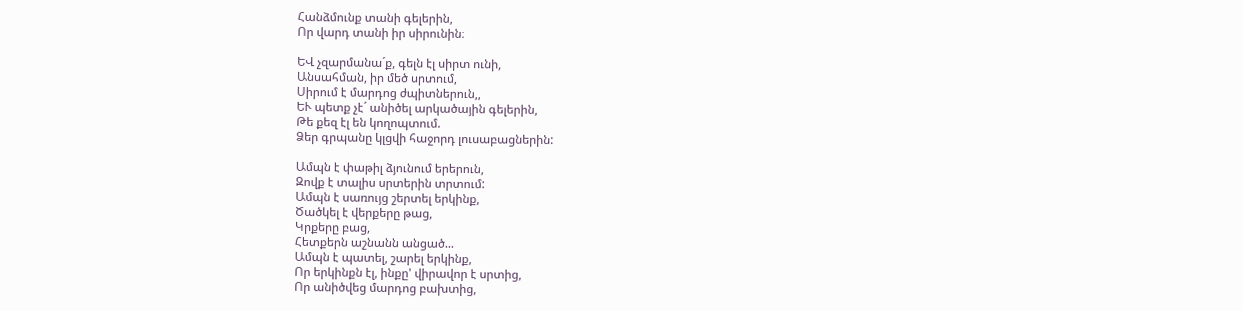Հանձմունք տանի գելերին,
Որ վարդ տանի իր սիրունին։

ԵՎ չզարմանա´ք, գելն էլ սիրտ ունի,
Անսահման, իր մեծ սրտում,
Սիրում է մարդոց ժպիտներուն,,
ԵՒ պետք չէ´ անիծել արկածային գելերին,
Թե քեզ էլ են կողոպտում.
Ձեր գրպանը կլցվի հաջորդ լուսաբացներին:

Ամպն է փաթիլ ձյունում երերուն,
Զովք է տալիս սրտերին տրտում:
Ամպն է սառույց շերտել երկինք,
Ծածկել է վերքերը թաց,
Կրքերը բաց,
Հետքերն աշնանն անցած...
Ամպն է պատել, շարել երկինք,
Որ երկինքն էլ, ինքը' վիրավոր է սրտից,
Որ անիծվեց մարդոց բախտից,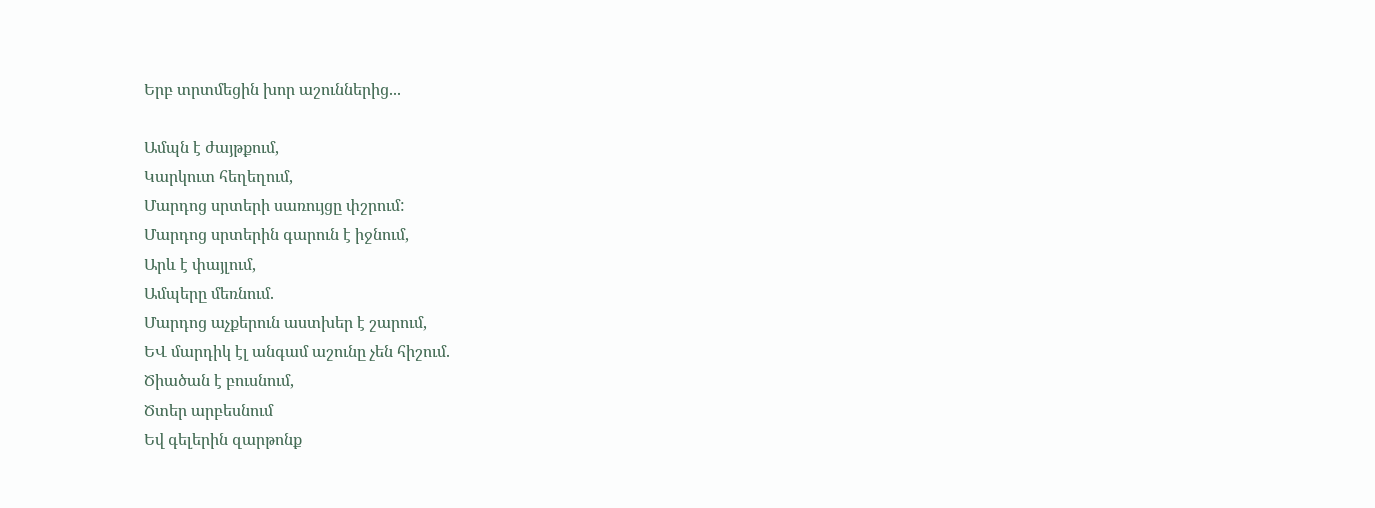Երբ տրտմեցին խոր աշուններից...

Ամպն է ժայթքում,
Կարկուտ հեղեղում,
Մարդոց սրտերի սառույցը փշրում:
Մարդոց սրտերին գարուն է իջնում,
Արև է փայլում,
Ամպերը մեռնում.
Մարդոց աչքերուն աստխեր է շարում,
ԵՎ մարդիկ էլ անգամ աշունը չեն հիշում.
Ծիածան է բուսնում,
Ծտեր արբեսնում
Եվ գելերին զարթոնք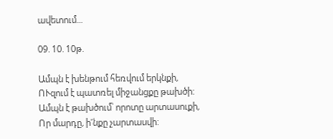ավետում...

09. 10. 10թ.

Ամպն է խենթում հեռվում երկնքի,
ՈՒզում է պատռել միջանցքը թախծի:
Ամպն է թախծում՝ որոտը արտասուքի,
Որ մարդը, ի'նքը չարտասվի: